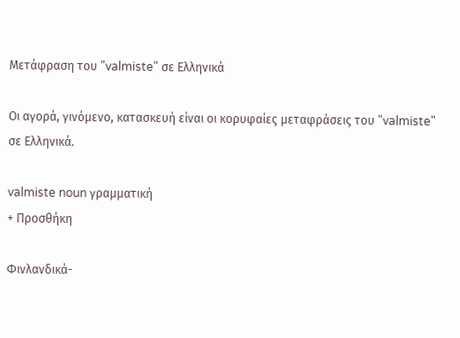Μετάφραση του "valmiste" σε Ελληνικά

Οι αγορά, γινόμενο, κατασκευή είναι οι κορυφαίες μεταφράσεις του "valmiste" σε Ελληνικά.

valmiste noun γραμματική
+ Προσθήκη

Φινλανδικά-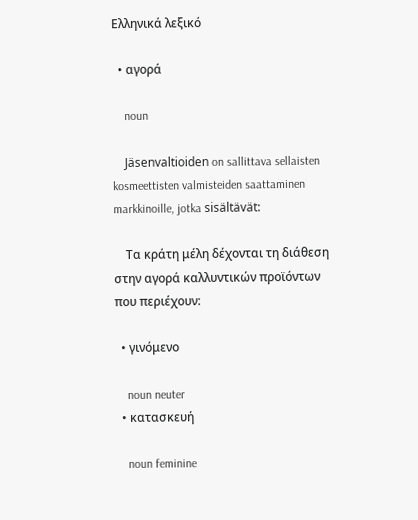Ελληνικά λεξικό

  • αγορά

    noun

    Jäsenvaltioiden on sallittava sellaisten kosmeettisten valmisteiden saattaminen markkinoille, jotka sisältävät:

    Τα κράτη μέλη δέχονται τη διάθεση στην αγορά καλλυντικών προϊόντων που περιέχουν:

  • γινόμενο

    noun neuter
  • κατασκευή

    noun feminine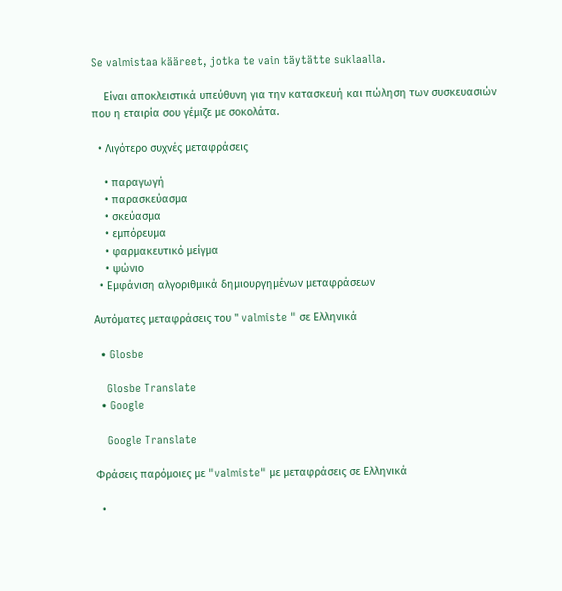Se valmistaa kääreet, jotka te vain täytätte suklaalla.

    Είναι αποκλειστικά υπεύθυνη για την κατασκευή και πώληση των συσκευασιών που η εταιρία σου γέμιζε με σοκολάτα.

  • Λιγότερο συχνές μεταφράσεις

    • παραγωγή
    • παρασκεύασμα
    • σκεύασμα
    • εμπόρευμα
    • φαρμακευτικό μείγμα
    • ψώνιο
  • Εμφάνιση αλγοριθμικά δημιουργημένων μεταφράσεων

Αυτόματες μεταφράσεις του " valmiste " σε Ελληνικά

  • Glosbe

    Glosbe Translate
  • Google

    Google Translate

Φράσεις παρόμοιες με "valmiste" με μεταφράσεις σε Ελληνικά

  •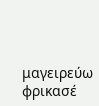μαγειρεύω φρικασέ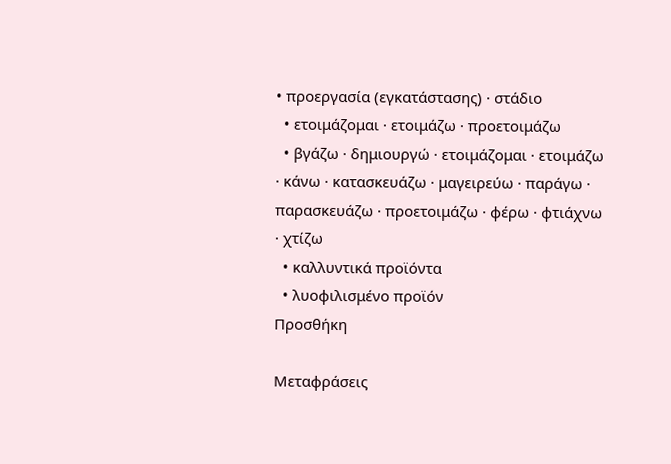• προεργασία (εγκατάστασης) · στάδιο
  • ετοιμάζομαι · ετοιμάζω · προετοιμάζω
  • βγάζω · δημιουργώ · ετοιμάζομαι · ετοιμάζω · κάνω · κατασκευάζω · μαγειρεύω · παράγω · παρασκευάζω · προετοιμάζω · φέρω · φτιάχνω · χτίζω
  • καλλυντικά προϊόντα
  • λυοφιλισμένο προϊόν
Προσθήκη

Μεταφράσεις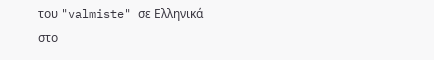του "valmiste" σε Ελληνικά στο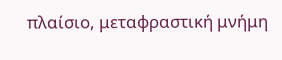πλαίσιο, μεταφραστική μνήμη